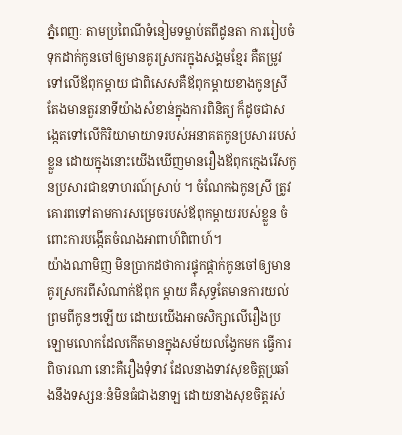ភ្នំពេញៈ តាមប្រពៃណីទំនៀមទម្លាប់តពីដូនតា ការរៀបចំទុកដាក់កូនចៅឲ្យមានគូរស្រករក្នុងសង្គមខ្មែរ គឺតម្រូវទៅលើឪពុកម្ដាយ ជាពិសេសគឺឪពុកម្ដាយខាងកូនស្រី តែងមានតួរនាទីយ៉ាងសំខាន់ក្នុងការពិនិត្យ ក៏ដូចជាសង្កេតទៅលើកិរិយាមាយាទរបស់អនាគតកូនប្រសាររបស់ខ្លួន ដោយក្នុងនោះយើងឃើញមានរឿងឪពុកក្មេងរើសកូនប្រសារជាឧទាហរណ៍ស្រាប់ ។ ចំណែកឯកូនស្រី ត្រូវគោរពទៅតាមការសម្រេចរបស់ឪពុកម្ដាយរបស់ខ្លួន ចំពោះការបង្កើតចំណងអាពាហ៍ពិពាហ៍។
យ៉ាងណាមិញ មិនប្រាកដថាការផ្ទុកផ្ដាក់កូនចៅឲ្យមានគូរស្រករពីសំណាក់ឪពុក ម្ដាយ គឺសុទ្ធតែមានការយល់ព្រមពីកូនៗឡើយ ដោយយើងអាចសិក្សាលើរឿងប្រឡោមលោកដែលកើតមានក្នុងសម័យលង្វែកមក ធ្វើការពិចារណា នោះគឺរឿងទុំទាវ ដែលនាងទាវសុខចិត្តប្រឆាំងនឹងទស្សនៈនំមិនធំជាងនាឡ ដោយនាងសុខចិត្តរស់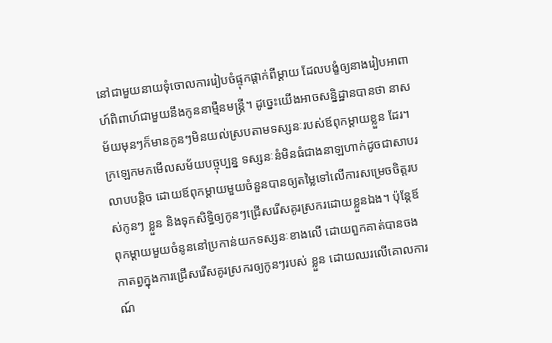នៅជាមួយនាយទុំចោលការរៀបចំផ្ទុកផ្ដាក់ពីម្ដាយ ដែលបង្ខំឲ្យនាងរៀបអាពាហ៍ពិពាហ៍ជាមួយនឹងកូននាម្មឺនមន្ដ្រី។ ដូច្នេះយើងអាចសន្និដ្ឋានបានថា នាសម័យមុនៗក៏មានកូនៗមិនយល់ស្របតាមទស្សនៈរបស់ឪពុកម្ដាយខ្លួន ដែរ។
ក្រឡេកមកមើលសម័យបច្ចុប្បន្ន ទស្សនៈនំមិនធំជាងនាឡហាក់ដូចជាសាបរលាបបន្ដិច ដោយឪពុកម្ដាយមួយចំនួនបានឲ្យតម្លៃទៅលើការសម្រេចចិត្តរបស់កូនៗ ខ្លួន និងទុកសិទ្ធិឲ្យកូនៗជ្រើសរើសគូរស្រករដោយខ្លួនឯង។ ប៉ុន្ដែឪពុកម្ដាយមួយចំនូននៅប្រកាន់យកទស្សនៈខាងលើ ដោយពួកគាត់បានចងកាតព្វក្នុងការជ្រើសរើសគូរស្រករឲ្យកូនៗរបស់ ខ្លួន ដោយឈរលើគោលការណ៍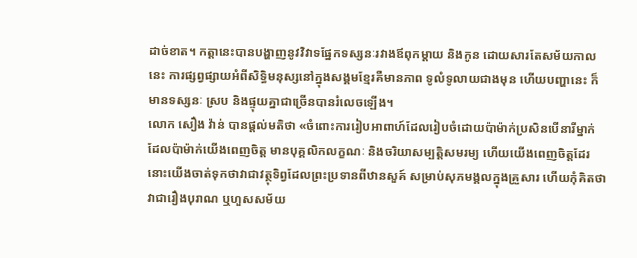ដាច់ខាត។ កត្ដានេះបានបង្ហាញនូវវិវាទផ្នែកទស្សនៈរវាងឪពុកម្ដាយ និងកូន ដោយសារតែសម័យកាលនេះ ការផ្សព្វផ្សាយអំពីសិទ្ធិមនុស្សនៅក្នុងសង្គមខ្មែរគឺមានភាព ទូលំទូលាយជាងមុន ហើយបញ្ហានេះ ក៏មានទស្សនៈ ស្រប និងផ្ទុយគ្នាជាច្រើនបានរំលេចឡើង។
លោក សឿង វ៉ាន់ បានផ្ដល់មតិថា «ចំពោះការរៀបអាពាហ៍ដែលរៀបចំដោយប៉ាម៉ាក់ប្រសិនបើនារីម្នាក់ ដែលប៉ាម៉ាក់យើងពេញចិត្ត មានបុគ្គលិកលក្ខណៈ និងចរិយាសម្បត្តិសមរម្យ ហើយយើងពេញចិត្តដែរ នោះយើងចាត់ទុកថាវាជាវត្ថុទិព្វដែលព្រះប្រទានពីឋានសួគ៍ សម្រាប់សុភមង្គលក្នុងគ្រួសារ ហើយកុំគិតថាវាជារឿងបុរាណ ឬហួសសម័យ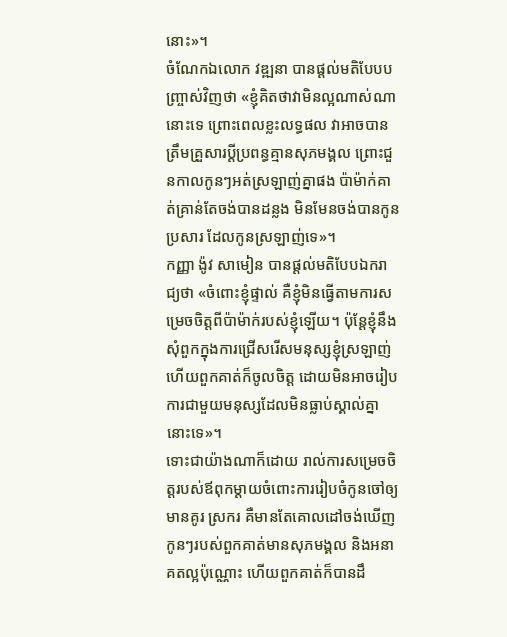នោះ»។
ចំណែកឯលោក វឌ្ឍនា បានផ្ដល់មតិបែបបញ្ច្រាស់វិញថា «ខ្ញុំគិតថាវាមិនល្អណាស់ណានោះទេ ព្រោះពេលខ្លះលទ្ធផល វាអាចបានត្រឹមគ្រួសារប្ដីប្រពន្ធគ្មានសុភមង្គល ព្រោះជួនកាលកូនៗអត់ស្រឡាញ់គ្នាផង ប៉ាម៉ាក់គាត់គ្រាន់តែចង់បានដន្លង មិនមែនចង់បានកូនប្រសារ ដែលកូនស្រឡាញ់ទេ»។
កញ្ញា ង៉ូវ សាមៀន បានផ្ដល់មតិបែបឯករាជ្យថា «ចំពោះខ្ញុំផ្ទាល់ គឺខ្ញុំមិនធ្វើតាមការសម្រេចចិត្តពីប៉ាម៉ាក់របស់ខ្ញុំឡើយ។ ប៉ុន្ដែខ្ញុំនឹងសុំពួកក្នុងការជ្រើសរើសមនុស្សខ្ញុំស្រឡាញ់ ហើយពួកគាត់ក៏ចូលចិត្ត ដោយមិនអាចរៀបការជាមួយមនុស្សដែលមិនធ្លាប់ស្គាល់គ្នានោះទេ»។
ទោះជាយ៉ាងណាក៏ដោយ រាល់ការសម្រេចចិត្តរបស់ឪពុកម្ដាយចំពោះការរៀបចំកូនចៅឲ្យមានគូរ ស្រករ គឺមានតែគោលដៅចង់ឃើញកូនៗរបស់ពួកគាត់មានសុភមង្គល និងអនាគតល្អប៉ុណ្ណោះ ហើយពួកគាត់ក៏បានដឹ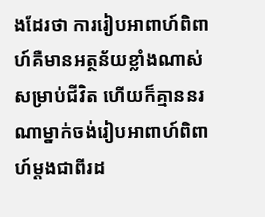ងដែរថា ការរៀបអាពាហ៍ពិពាហ៍គឺមានអត្ថន័យខ្លាំងណាស់សម្រាប់ជីវិត ហើយក៏គ្មាននរណាម្នាក់ចង់រៀបអាពាហ៍ពិពាហ៍ម្ដងជាពីរដ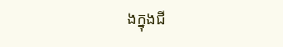ងក្នុងជី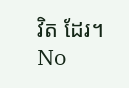វិត ដែរ។
No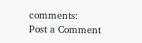comments:
Post a Comment